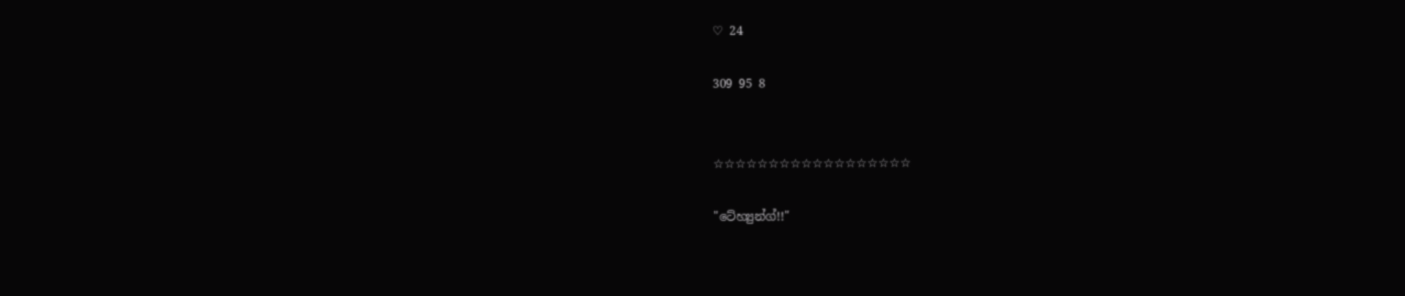♡ 24

309 95 8


☆☆☆☆☆☆☆☆☆☆☆☆☆☆☆☆☆☆

"ටේහ්‍යුන්ග්!!"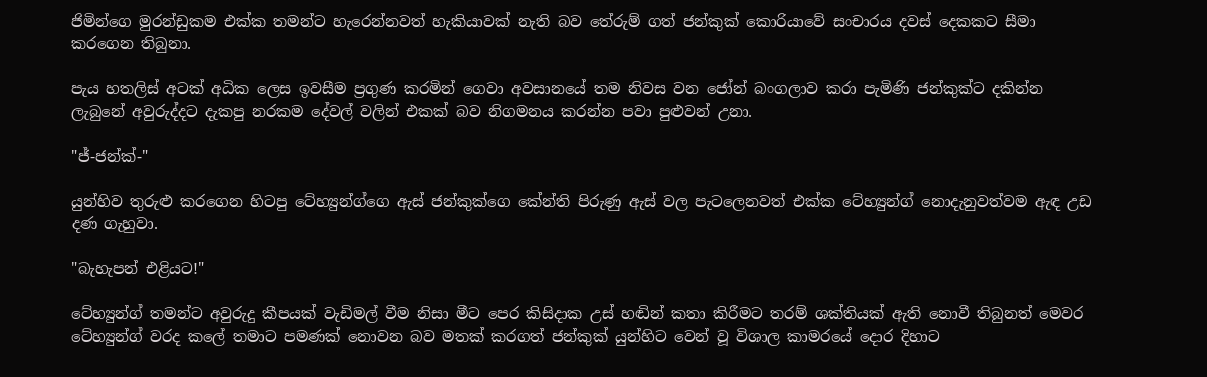ජිමින්ගෙ මුරන්ඩුකම එක්ක තමන්ට හැරෙන්නවත් හැකියාවක් නැති බව තේරුම් ගත් ජන්කුක් කොරියාවේ සංචාරය දවස් දෙකකට සීමා කරගෙන තිබුනා.

පැය හතලිස් අටක් අධික ලෙස ඉවසීම ප්‍රගුණ කරමින් ගෙවා අවසානයේ තම නිවස වන ජෝන් බංගලාව කරා පැමිණි ජන්කුක්ට දකින්න ලැබුනේ අවුරුද්දට දැකපු නරකම දේවල් වලින් එකක් බව නිගමනය කරන්න පවා පුළුවන් උනා.

"ජ්-ජන්ක්-"

යුන්හිව තුරුළු කරගෙන හිටපු ටේහ්‍යුන්ග්ගෙ ඇස් ජන්කුක්ගෙ කේන්ති පිරුණු ඇස් වල පැටලෙනවත් එක්ක ටේහ්‍යුන්ග් නොදැනුවත්වම ඇඳ උඩ දණ ගැහුවා.

"බැහැපන් එළියට!"

ටේහ්‍යුන්ග් තමන්ට අවුරුදු කීපයක් වැඩිමල් වීම නිසා මීට පෙර කිසිදාක උස් හඬින් කතා කිරීමට තරම් ශක්තියක් ඇති නොවී තිබුනත් මෙවර ටේහ්‍යුන්ග් වරද කලේ තමාට පමණක් නොවන බව මතක් කරගත් ජන්කුක් යුන්හිට වෙන් වූ විශාල කාමරයේ දොර දිහාට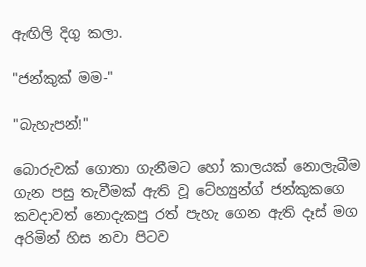ඇඟිලි දිගු කලා.

"ජන්කුක් මම-"

"බැහැපන්!"

බොරුවක් ගොතා ගැනීමට හෝ කාලයක් නොලැබීම ගැන පසු තැවීමක් ඇති වූ ටේහ්‍යුන්ග් ජන්කුකගෙ කවදාවත් නොදැකපු රත් පැහැ ගෙන ඇති දෑස් මග අරිමින් හිස නවා පිටව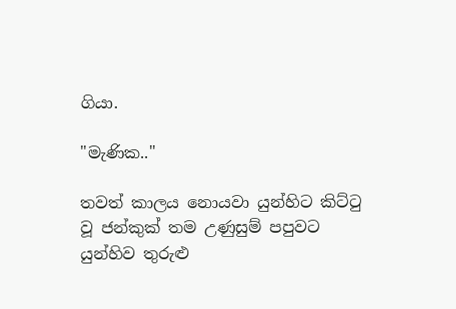ගියා.

"මැණික.."

තවත් කාලය නොයවා යුන්හිට කිට්ටු වූ ජන්කුක් තම උණුසුම් පපුවට යුන්හිව තුරුළු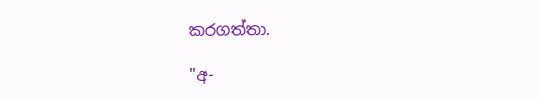කරගත්තා.

"අ-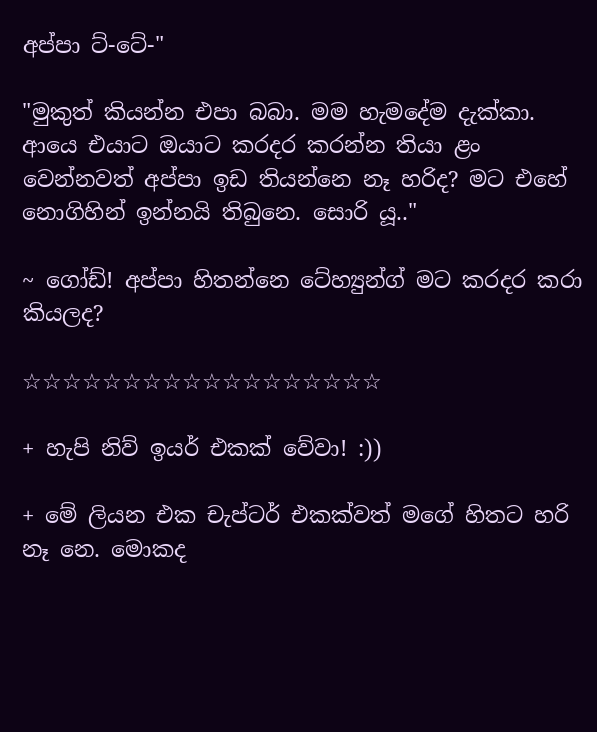අප්පා ට්-ටේ-"

"මුකුත් කියන්න එපා බබා. මම හැමදේම දැක්කා. ආයෙ එයාට ඔයාට කරදර කරන්න තියා ළං වෙන්නවත් අප්පා ඉඩ තියන්නෙ නෑ හරිද? මට එහේ නොගිහින් ඉන්නයි තිබුනෙ. සොරි යූ.."

~ ගෝඩ්! අප්පා හිතන්නෙ ටේහ්‍යුන්ග් මට කරදර කරා කියලද?

☆☆☆☆☆☆☆☆☆☆☆☆☆☆☆☆☆☆

+ හැපි නිව් ඉයර් එකක් වේවා! :))

+ මේ ලියන එක චැප්ටර් එකක්වත් මගේ හිතට හරි නෑ නෙ. මොකද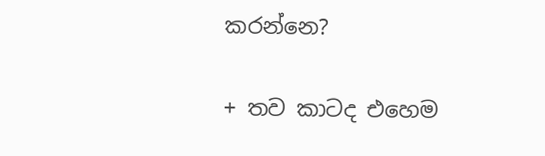කරන්නෙ?

+ තව කාටද එහෙම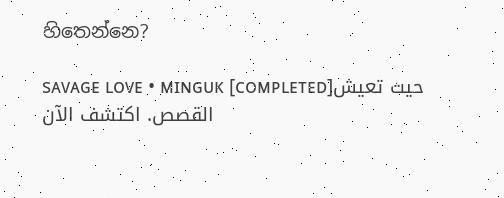හිතෙන්නෙ?

sᴀᴠᴀɢᴇ ʟᴏᴠᴇ • ᴍɪɴɢᴜᴋ [ᴄᴏᴍᴘʟᴇᴛᴇᴅ]حيث تعيش القصص. اكتشف الآن